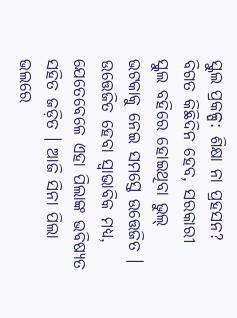ସ୍କୁଲ ପ୍ରକଳ୍ପ: ଶିକ୍ଷା ନା ପ୍ରହସନ?
ବିଗତ କିଛିଦିନ ହେବ, ସରକାରୀ ସ୍କୁଲ ବହିରେ ହୋଇଥିବା ଭୁଲ୍ ଭଟକାକୁ ନେଇ ସମସ୍ତେ ଉତ୍ତେଜିତ । ଉତ୍ତେଜିତ ହେବା ସ୍ୱାଭାବିକ ମଧ୍ୟ, ଯେତେବେଳେ ଏହା ପିଲାଙ୍କ ଭବିଷ୍ୟତ ସହିତ ଜଡ଼ିତ । ଆଜି ସିନା ପିଲା ଭଲରେ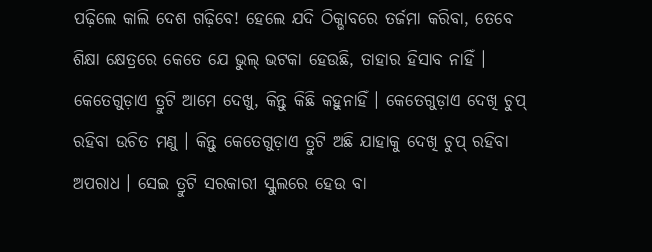ପଢ଼ିଲେ କାଲି ଦେଶ ଗଢ଼ିବେ! ହେଲେ ଯଦି ଠିକ୍ଭାବରେ ତର୍ଜମା କରିବା, ତେବେ ଶିକ୍ଷା କ୍ଷେତ୍ରରେ କେତେ ଯେ ଭୁଲ୍ ଭଟକା ହେଉଛି, ତାହାର ହିସାବ ନାହିଁ । କେତେଗୁଡ଼ାଏ ତ୍ରୁଟି ଆମେ ଦେଖୁ, କିନ୍ତୁ କିଛି କହୁନାହିଁ । କେତେଗୁଡ଼ାଏ ଦେଖି ଚୁପ୍ ରହିବା ଉଚିତ ମଣୁ । କିନ୍ତୁ କେତେଗୁଡ଼ାଏ ତ୍ରୁଟି ଅଛି ଯାହାକୁ ଦେଖି ଚୁପ୍ ରହିବା ଅପରାଧ । ସେଇ ତ୍ରୁଟି ସରକାରୀ ସ୍କୁଲରେ ହେଉ ବା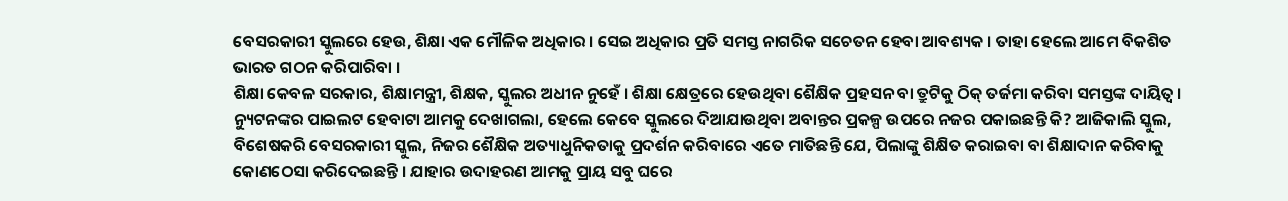ବେସରକାରୀ ସ୍କୁଲରେ ହେଉ, ଶିକ୍ଷା ଏକ ମୌଳିକ ଅଧିକାର । ସେଇ ଅଧିକାର ପ୍ରତି ସମସ୍ତ ନାଗରିକ ସଚେତନ ହେବା ଆବଶ୍ୟକ । ତାହା ହେଲେ ଆମେ ବିକଶିତ ଭାରତ ଗଠନ କରିପାରିବା ।
ଶିକ୍ଷା କେବଳ ସରକାର, ଶିକ୍ଷାମନ୍ତ୍ରୀ, ଶିକ୍ଷକ, ସ୍କୁଲର ଅଧୀନ ନୁହେଁ । ଶିକ୍ଷା କ୍ଷେତ୍ରରେ ହେଉଥିବା ଶୈକ୍ଷିକ ପ୍ରହସନ ବା ତ୍ରୁଟିକୁ ଠିକ୍ ତର୍ଜମା କରିବା ସମସ୍ତଙ୍କ ଦାୟିତ୍ୱ । ନ୍ୟୁଟନଙ୍କର ପାଇଲଟ ହେବାଟା ଆମକୁ ଦେଖାଗଲା, ହେଲେ କେବେ ସ୍କୁଲରେ ଦିଆଯାଉଥିବା ଅବାନ୍ତର ପ୍ରକଳ୍ପ ଉପରେ ନଜର ପକାଇଛନ୍ତି କି? ଆଜିକାଲି ସ୍କୁଲ, ବିଶେଷକରି ବେସରକାରୀ ସ୍କୁଲ, ନିଜର ଶୈକ୍ଷିକ ଅତ୍ୟାଧୁନିକତାକୁ ପ୍ରଦର୍ଶନ କରିବାରେ ଏତେ ମାତିଛନ୍ତି ଯେ, ପିଲାଙ୍କୁ ଶିକ୍ଷିତ କରାଇବା ବା ଶିକ୍ଷାଦାନ କରିବାକୁ କୋଣଠେସା କରିଦେଇଛନ୍ତି । ଯାହାର ଉଦାହରଣ ଆମକୁ ପ୍ରାୟ ସବୁ ଘରେ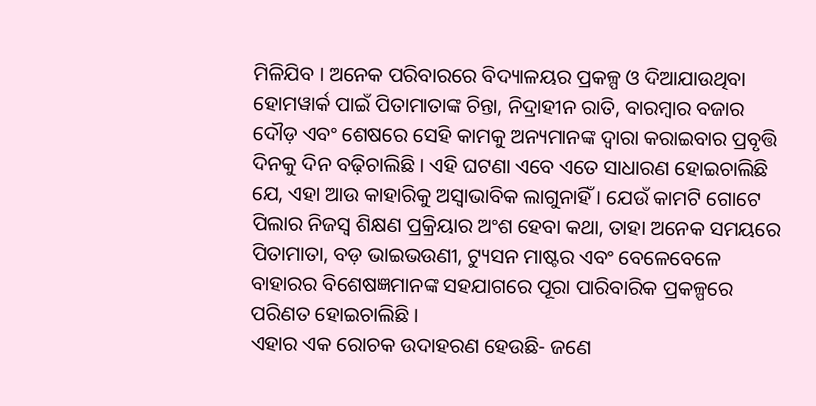ମିଳିଯିବ । ଅନେକ ପରିବାରରେ ବିଦ୍ୟାଳୟର ପ୍ରକଳ୍ପ ଓ ଦିଆଯାଉଥିବା ହୋମୱାର୍କ ପାଇଁ ପିତାମାତାଙ୍କ ଚିନ୍ତା, ନିଦ୍ରାହୀନ ରାତି, ବାରମ୍ବାର ବଜାର ଦୌଡ଼ ଏବଂ ଶେଷରେ ସେହି କାମକୁ ଅନ୍ୟମାନଙ୍କ ଦ୍ୱାରା କରାଇବାର ପ୍ରବୃତ୍ତି ଦିନକୁ ଦିନ ବଢ଼ିଚାଲିଛି । ଏହି ଘଟଣା ଏବେ ଏତେ ସାଧାରଣ ହୋଇଚାଲିଛି ଯେ, ଏହା ଆଉ କାହାରିକୁ ଅସ୍ୱାଭାବିକ ଲାଗୁନାହିଁ । ଯେଉଁ କାମଟି ଗୋଟେ ପିଲାର ନିଜସ୍ୱ ଶିକ୍ଷଣ ପ୍ରକ୍ରିୟାର ଅଂଶ ହେବା କଥା, ତାହା ଅନେକ ସମୟରେ ପିତାମାତା, ବଡ଼ ଭାଇଭଉଣୀ, ଟ୍ୟୁସନ ମାଷ୍ଟର ଏବଂ ବେଳେବେଳେ ବାହାରର ବିଶେଷଜ୍ଞମାନଙ୍କ ସହଯାଗରେ ପୂରା ପାରିବାରିକ ପ୍ରକଳ୍ପରେ ପରିଣତ ହୋଇଚାଲିଛି ।
ଏହାର ଏକ ରୋଚକ ଉଦାହରଣ ହେଉଛି- ଜଣେ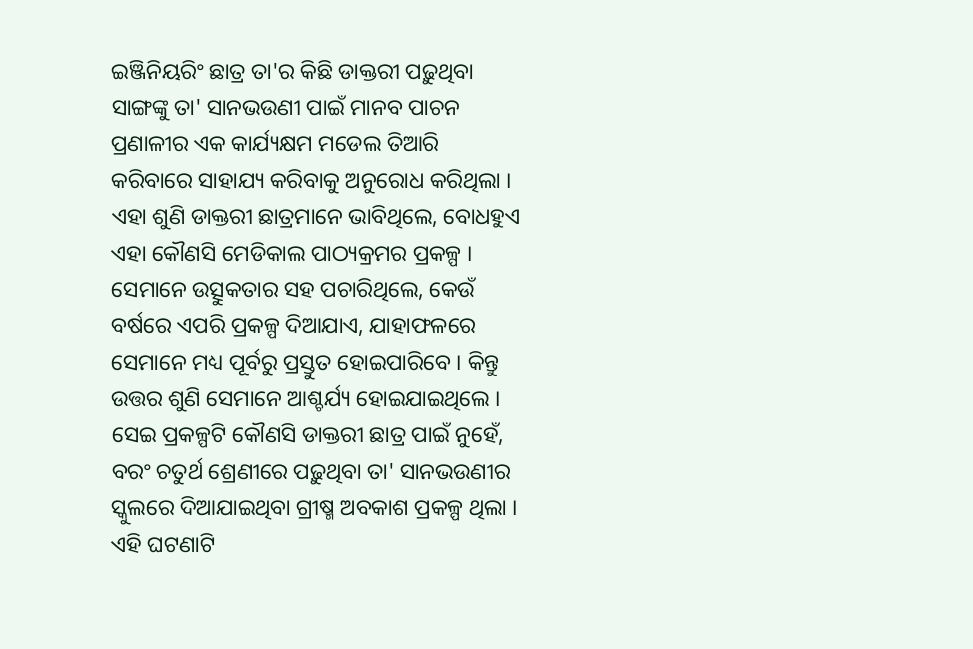ଇଞ୍ଜିନିୟରିଂ ଛାତ୍ର ତା'ର କିଛି ଡାକ୍ତରୀ ପଢ଼ୁଥିବା ସାଙ୍ଗଙ୍କୁ ତା' ସାନଭଉଣୀ ପାଇଁ ମାନବ ପାଚନ ପ୍ରଣାଳୀର ଏକ କାର୍ଯ୍ୟକ୍ଷମ ମଡେଲ ତିଆରି କରିବାରେ ସାହାଯ୍ୟ କରିବାକୁ ଅନୁରୋଧ କରିଥିଲା । ଏହା ଶୁଣି ଡାକ୍ତରୀ ଛାତ୍ରମାନେ ଭାବିଥିଲେ, ବୋଧହୁଏ ଏହା କୌଣସି ମେଡିକାଲ ପାଠ୍ୟକ୍ରମର ପ୍ରକଳ୍ପ । ସେମାନେ ଉତ୍ସୁକତାର ସହ ପଚାରିଥିଲେ, କେଉଁ ବର୍ଷରେ ଏପରି ପ୍ରକଳ୍ପ ଦିଆଯାଏ, ଯାହାଫଳରେ ସେମାନେ ମଧ୍ୟ ପୂର୍ବରୁ ପ୍ରସ୍ତୁତ ହୋଇପାରିବେ । କିନ୍ତୁ ଉତ୍ତର ଶୁଣି ସେମାନେ ଆଶ୍ଚର୍ଯ୍ୟ ହୋଇଯାଇଥିଲେ । ସେଇ ପ୍ରକଳ୍ପଟି କୌଣସି ଡାକ୍ତରୀ ଛାତ୍ର ପାଇଁ ନୁହେଁ, ବରଂ ଚତୁର୍ଥ ଶ୍ରେଣୀରେ ପଢ଼ୁଥିବା ତା' ସାନଭଉଣୀର ସ୍କୁଲରେ ଦିଆଯାଇଥିବା ଗ୍ରୀଷ୍ମ ଅବକାଶ ପ୍ରକଳ୍ପ ଥିଲା । ଏହି ଘଟଣାଟି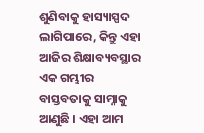ଶୁଣିବାକୁ ହାସ୍ୟାସ୍ପଦ ଲାଗିପାରେ, କିନ୍ତୁ ଏହା ଆଜିର ଶିକ୍ଷାବ୍ୟବସ୍ଥାର ଏକ ଗମ୍ଭୀର ବାସ୍ତବତାକୁ ସାମ୍ନାକୁ ଆଣୁଛି । ଏହା ଆମ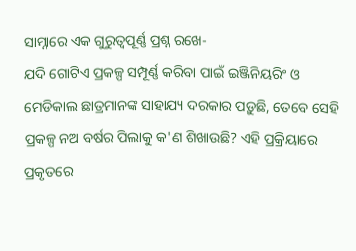ସାମ୍ନାରେ ଏକ ଗୁରୁତ୍ୱପୂର୍ଣ୍ଣ ପ୍ରଶ୍ନ ରଖେ-
ଯଦି ଗୋଟିଏ ପ୍ରକଳ୍ପ ସମ୍ପୂର୍ଣ୍ଣ କରିବା ପାଇଁ ଇଞ୍ଜିନିୟରିଂ ଓ ମେଡିକାଲ ଛାତ୍ରମାନଙ୍କ ସାହାଯ୍ୟ ଦରକାର ପଡ଼ୁଛି, ତେବେ ସେହି ପ୍ରକଳ୍ପ ନଅ ବର୍ଷର ପିଲାକୁ କ'ଣ ଶିଖାଉଛି? ଏହି ପ୍ରକ୍ରିୟାରେ ପ୍ରକୃତରେ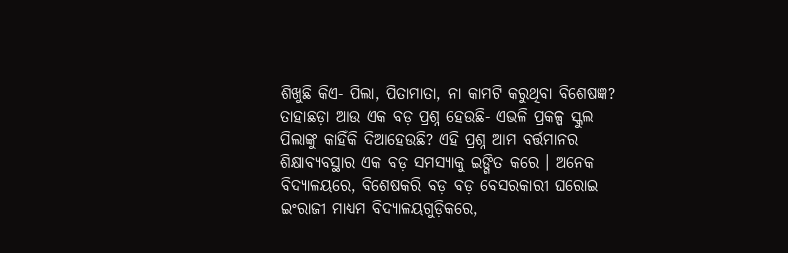ଶିଖୁଛି କିଏ- ପିଲା, ପିତାମାତା, ନା କାମଟି କରୁଥିବା ବିଶେଷଜ୍ଞ? ତାହାଛଡ଼ା ଆଉ ଏକ ବଡ଼ ପ୍ରଶ୍ନ ହେଉଛି- ଏଭଳି ପ୍ରକଳ୍ପ ସ୍କୁଲ ପିଲାଙ୍କୁ କାହିଁକି ଦିଆହେଉଛି? ଏହି ପ୍ରଶ୍ନ ଆମ ବର୍ତ୍ତମାନର ଶିକ୍ଷାବ୍ୟବସ୍ଥାର ଏକ ବଡ଼ ସମସ୍ୟାକୁ ଇଙ୍ଗିତ କରେ । ଅନେକ ବିଦ୍ୟାଳୟରେ, ବିଶେଷକରି ବଡ଼ ବଡ଼ ବେସରକାରୀ ଘରୋଇ ଇଂରାଜୀ ମାଧ୍ୟମ ବିଦ୍ୟାଳୟଗୁଡ଼ିକରେ,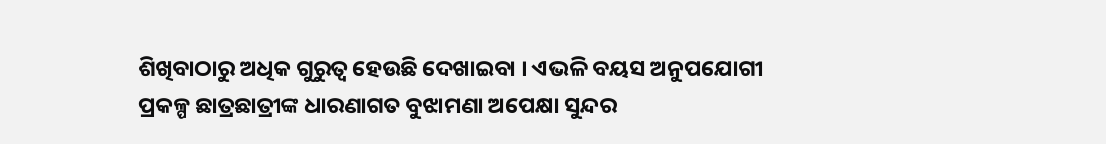ଶିଖିବାଠାରୁ ଅଧିକ ଗୁରୁତ୍ୱ ହେଉଛି ଦେଖାଇବା । ଏଭଳି ବୟସ ଅନୁପଯୋଗୀ ପ୍ରକଳ୍ପ ଛାତ୍ରଛାତ୍ରୀଙ୍କ ଧାରଣାଗତ ବୁଝାମଣା ଅପେକ୍ଷା ସୁନ୍ଦର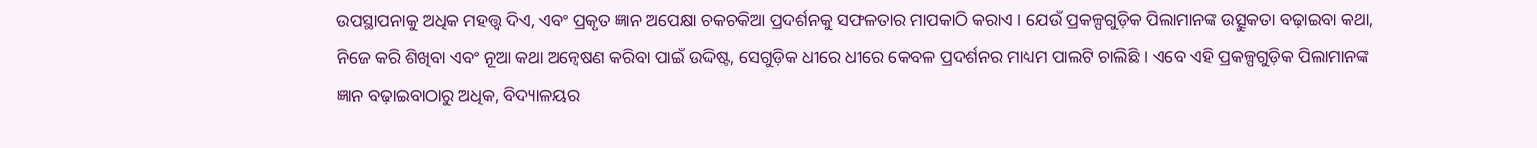ଉପସ୍ଥାପନାକୁ ଅଧିକ ମହତ୍ତ୍ୱ ଦିଏ, ଏବଂ ପ୍ରକୃତ ଜ୍ଞାନ ଅପେକ୍ଷା ଚକଚକିଆ ପ୍ରଦର୍ଶନକୁ ସଫଳତାର ମାପକାଠି କରାଏ । ଯେଉଁ ପ୍ରକଳ୍ପଗୁଡ଼ିକ ପିଲାମାନଙ୍କ ଉତ୍ସୁକତା ବଢ଼ାଇବା କଥା, ନିଜେ କରି ଶିଖିବା ଏବଂ ନୂଆ କଥା ଅନ୍ୱେଷଣ କରିବା ପାଇଁ ଉଦ୍ଦିଷ୍ଟ, ସେଗୁଡ଼ିକ ଧୀରେ ଧୀରେ କେବଳ ପ୍ରଦର୍ଶନର ମାଧ୍ୟମ ପାଲଟି ଚାଲିଛି । ଏବେ ଏହି ପ୍ରକଳ୍ପଗୁଡ଼ିକ ପିଲାମାନଙ୍କ ଜ୍ଞାନ ବଢ଼ାଇବାଠାରୁ ଅଧିକ, ବିଦ୍ୟାଳୟର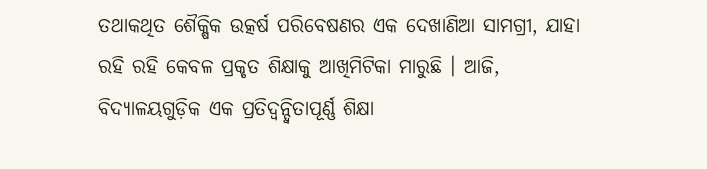ତଥାକଥିତ ଶୈକ୍ଷିକ ଉତ୍କର୍ଷ ପରିବେଷଣର ଏକ ଦେଖାଣିଆ ସାମଗ୍ରୀ, ଯାହା ରହି ରହି କେବଳ ପ୍ରକୃତ ଶିକ୍ଷାକୁ ଆଖିମିଟିକା ମାରୁଛି । ଆଜି, ବିଦ୍ୟାଳୟଗୁଡ଼ିକ ଏକ ପ୍ରତିଦ୍ୱନ୍ଦ୍ୱିତାପୂର୍ଣ୍ଣ ଶିକ୍ଷା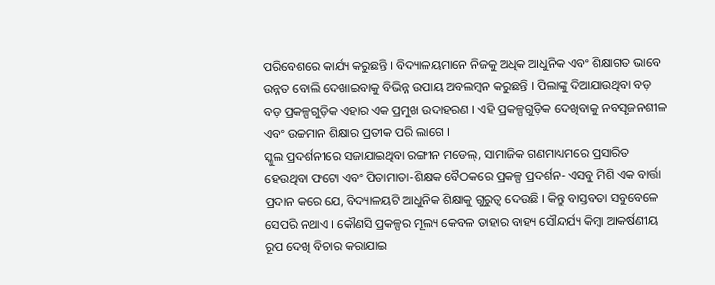ପରିବେଶରେ କାର୍ଯ୍ୟ କରୁଛନ୍ତି । ବିଦ୍ୟାଳୟମାନେ ନିଜକୁ ଅଧିକ ଆଧୁନିକ ଏବଂ ଶିକ୍ଷାଗତ ଭାବେ ଉନ୍ନତ ବୋଲି ଦେଖାଇବାକୁ ବିଭିନ୍ନ ଉପାୟ ଅବଲମ୍ବନ କରୁଛନ୍ତି । ପିଲାଙ୍କୁ ଦିଆଯାଉଥିବା ବଡ଼ ବଡ଼ ପ୍ରକଳ୍ପଗୁଡ଼ିକ ଏହାର ଏକ ପ୍ରମୁଖ ଉଦାହରଣ । ଏହି ପ୍ରକଳ୍ପଗୁଡ଼ିକ ଦେଖିବାକୁ ନବସୃଜନଶୀଳ ଏବଂ ଉଚ୍ଚମାନ ଶିକ୍ଷାର ପ୍ରତୀକ ପରି ଲାଗେ ।
ସ୍କୁଲ ପ୍ରଦର୍ଶନୀରେ ସଜାଯାଇଥିବା ରଙ୍ଗୀନ ମଡେଲ୍, ସାମାଜିକ ଗଣମାଧ୍ୟମରେ ପ୍ରସାରିତ ହେଉଥିବା ଫଟୋ ଏବଂ ପିତାମାତା-ଶିକ୍ଷକ ବୈଠକରେ ପ୍ରକଳ୍ପ ପ୍ରଦର୍ଶନ- ଏସବୁ ମିଶି ଏକ ବାର୍ତ୍ତା ପ୍ରଦାନ କରେ ଯେ, ବିଦ୍ୟାଳୟଟି ଆଧୁନିକ ଶିକ୍ଷାକୁ ଗୁରୁତ୍ୱ ଦେଉଛି । କିନ୍ତୁ ବାସ୍ତବତା ସବୁବେଳେ ସେପରି ନଥାଏ । କୌଣସି ପ୍ରକଳ୍ପର ମୂଲ୍ୟ କେବଳ ତାହାର ବାହ୍ୟ ସୌନ୍ଦର୍ଯ୍ୟ କିମ୍ବା ଆକର୍ଷଣୀୟ ରୂପ ଦେଖି ବିଚାର କରାଯାଇ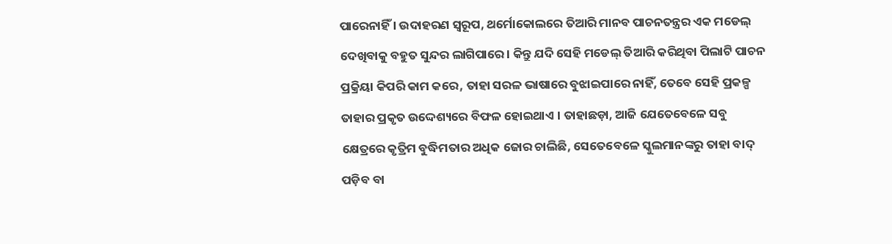ପାରେନାହିଁ । ଉଦାହରଣ ସ୍ୱରୂପ, ଥର୍ମୋକୋଲରେ ତିଆରି ମାନବ ପାଚନତନ୍ତ୍ରର ଏକ ମଡେଲ୍ ଦେଖିବାକୁ ବହୁତ ସୁନ୍ଦର ଲାଗିପାରେ । କିନ୍ତୁ ଯଦି ସେହି ମଡେଲ୍ ତିଆରି କରିଥିବା ପିଲାଟି ପାଚନ ପ୍ରକ୍ରିୟା କିପରି କାମ କରେ, ତାହା ସରଳ ଭାଷାରେ ବୁଝାଇପାରେ ନାହିଁ, ତେବେ ସେହି ପ୍ରକଳ୍ପ ତାହାର ପ୍ରକୃତ ଉଦ୍ଦେଶ୍ୟରେ ବିଫଳ ହୋଇଥାଏ । ତାହାଛଡ଼ା, ଆଜି ଯେତେବେଳେ ସବୁ କ୍ଷେତ୍ରରେ କୃତ୍ରିମ ବୁଦ୍ଧିମତାର ଅଧିକ ଜୋର ଚାଲିଛି, ସେତେବେଳେ ସ୍କୁଲମାନଙ୍କରୁ ତାହା ବାଦ୍ ପଡ଼ିବ ବା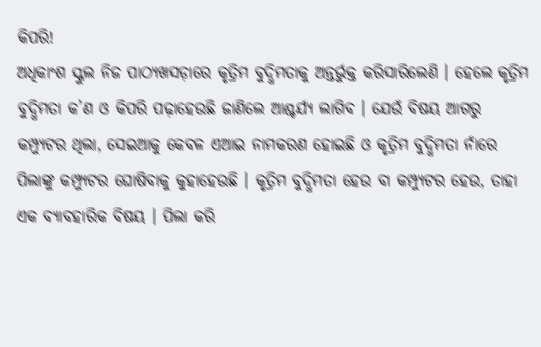କିପରି!
ଅଧିକାଂଶ ସ୍କୁଲ ନିଜ ପାଠ୍ୟଖସଡ଼ାରେ କୃତ୍ରିମ ବୁଦ୍ଧିମତାକୁ ଅନ୍ତର୍ଭୁକ୍ତ କରିସାରିଲେଣି । ହେଲେ କୃତ୍ରିମ ବୁଦ୍ଧିମତା କ’ଣ ଓ କିପରି ପଢ଼ାହେଉଛି ଜାଣିଲେ ଆଶ୍ଚର୍ଯ୍ୟ ଲାଗିବ । ଯେଉଁ ବିଷୟ ଆଗରୁ କମ୍ପ୍ୟୁଟର ଥିଲା, ସେଇଆକୁ କେବଳ ଏଆଇ ନାମକରଣ ହୋଇଛି ଓ କୃତ୍ରିମ ବୁଦ୍ଧିମତା ନାଁରେ ପିଲାଙ୍କୁ କମ୍ପ୍ୟୁଟର ଘୋଷିବାକୁ କୁହାହେଉଛି । କୃତ୍ରିମ ବୁଦ୍ଧିମତା ହେଉ ବା କମ୍ପ୍ୟୁଟର ହେଉ, ତାହା ଏକ ବ୍ୟାବହାରିକ ବିଷୟ । ପିଲା କରି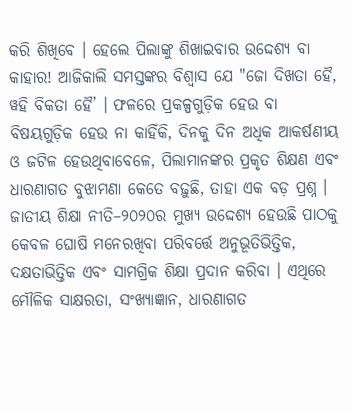କରି ଶିଖିବେ । ହେଲେ ପିଲାଙ୍କୁ ଶିଖାଇବାର ଉଦ୍ଦେଶ୍ୟ ବା କାହାର! ଆଜିକାଲି ସମସ୍ତଙ୍କର ବିଶ୍ୱାସ ଯେ "ଜୋ ଦିଖତା ହୈ, ୱହି ବିକତା ହୈ’ । ଫଳରେ ପ୍ରକଳ୍ପଗୁଡ଼ିକ ହେଉ ବା ବିଷୟଗୁଡ଼ିକ ହେଉ ନା କାହିଁକି, ଦିନକୁ ଦିନ ଅଧିକ ଆକର୍ଷଣୀୟ ଓ ଜଟିଳ ହେଉଥିବାବେଳେ, ପିଲାମାନଙ୍କର ପ୍ରକୃତ ଶିକ୍ଷଣ ଏବଂ ଧାରଣାଗତ ବୁଝାମଣା କେତେ ବଢ଼ୁଛି, ତାହା ଏକ ବଡ଼ ପ୍ରଶ୍ନ । ଜାତୀୟ ଶିକ୍ଷା ନୀତି–୨୦୨୦ର ମୁଖ୍ୟ ଉଦ୍ଦେଶ୍ୟ ହେଉଛି ପାଠକୁ କେବଳ ଘୋଷି ମନେରଖିବା ପରିବର୍ତ୍ତେ ଅନୁଭୂତିଭିତ୍ତିକ, ଦକ୍ଷତାଭିତ୍ତିକ ଏବଂ ସାମଗ୍ରିକ ଶିକ୍ଷା ପ୍ରଦାନ କରିବା । ଏଥିରେ ମୌଳିକ ସାକ୍ଷରତା, ସଂଖ୍ୟାଜ୍ଞାନ, ଧାରଣାଗତ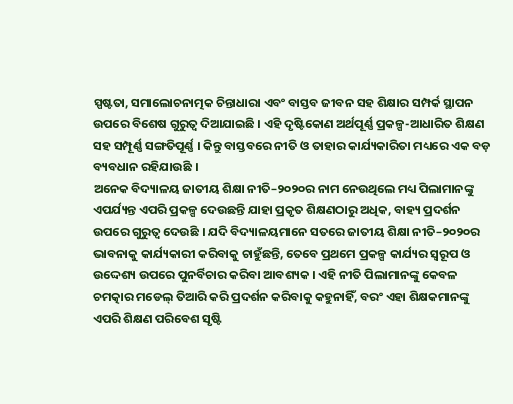ସ୍ପଷ୍ଟତା, ସମାଲୋଚନାତ୍ମକ ଚିନ୍ତାଧାରା ଏବଂ ବାସ୍ତବ ଜୀବନ ସହ ଶିକ୍ଷାର ସମ୍ପର୍କ ସ୍ଥାପନ ଉପରେ ବିଶେଷ ଗୁରୁତ୍ୱ ଦିଆଯାଇଛି । ଏହି ଦୃଷ୍ଟିକୋଣ ଅର୍ଥପୂର୍ଣ୍ଣ ପ୍ରକଳ୍ପ-ଆଧାରିତ ଶିକ୍ଷଣ ସହ ସମ୍ପୂର୍ଣ୍ଣ ସଙ୍ଗତିପୂର୍ଣ୍ଣ । କିନ୍ତୁ ବାସ୍ତବରେ ନୀତି ଓ ତାହାର କାର୍ଯ୍ୟକାରିତା ମଧ୍ୟରେ ଏକ ବଡ଼ ବ୍ୟବଧାନ ରହିଯାଉଛି ।
ଅନେକ ବିଦ୍ୟାଳୟ ଜାତୀୟ ଶିକ୍ଷା ନୀତି–୨୦୨୦ର ନାମ ନେଉଥିଲେ ମଧ୍ୟ ପିଲାମାନଙ୍କୁ ଏପର୍ଯ୍ୟନ୍ତ ଏପରି ପ୍ରକଳ୍ପ ଦେଉଛନ୍ତି ଯାହା ପ୍ରକୃତ ଶିକ୍ଷଣଠାରୁ ଅଧିକ, ବାହ୍ୟ ପ୍ରଦର୍ଶନ ଉପରେ ଗୁରୁତ୍ୱ ଦେଉଛି । ଯଦି ବିଦ୍ୟାଳୟମାନେ ସତରେ ଜାତୀୟ ଶିକ୍ଷା ନୀତି–୨୦୨୦ର ଭାବନାକୁ କାର୍ଯ୍ୟକାରୀ କରିବାକୁ ଚାହୁଁଛନ୍ତି, ତେବେ ପ୍ରଥମେ ପ୍ରକଳ୍ପ କାର୍ଯ୍ୟର ସ୍ୱରୂପ ଓ ଉଦ୍ଦେଶ୍ୟ ଉପରେ ପୁନର୍ବିଚାର କରିବା ଆବଶ୍ୟକ । ଏହି ନୀତି ପିଲାମାନଙ୍କୁ କେବଳ ଚମତ୍କାର ମଡେଲ୍ ତିଆରି କରି ପ୍ରଦର୍ଶନ କରିବାକୁ କହୁନାହିଁ, ବରଂ ଏହା ଶିକ୍ଷକମାନଙ୍କୁ ଏପରି ଶିକ୍ଷଣ ପରିବେଶ ସୃଷ୍ଟି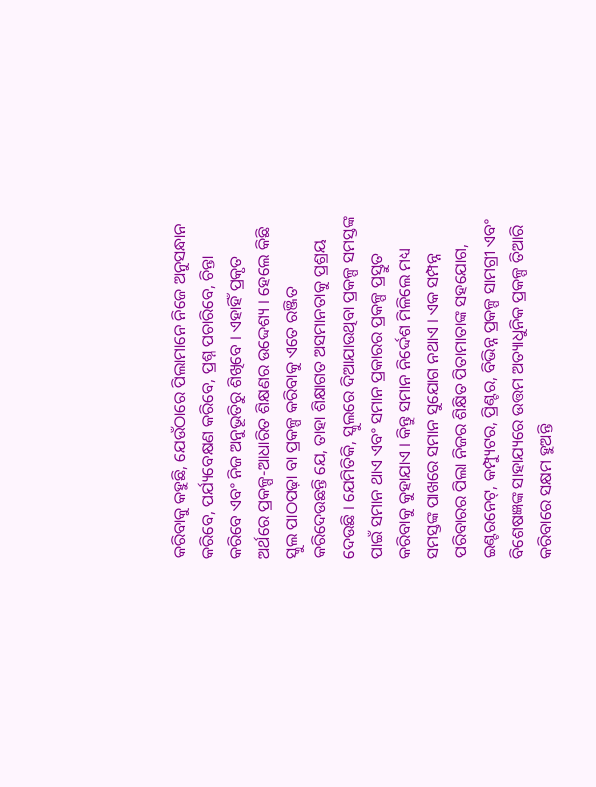କରିବାକୁ କହୁଛି, ଯେଉଁଠାରେ ପିଲାମାନେ ନିଜେ ଅନୁସନ୍ଧାନ କରିବେ, ପର୍ଯ୍ୟବେକ୍ଷଣ କରିବେ, ପ୍ରଶ୍ନ ପଚାରିବେ, ଚିନ୍ତା କରିବେ ଏବଂ ନିଜ ଅନୁଭୂତିରୁ ଶିଖିବେ । ଏହାହିଁ ପ୍ରକୃତ ଅର୍ଥରେ ପ୍ରକଳ୍ପ-ଆଧାରିତ ଶିକ୍ଷଣର ଉଦ୍ଦେଶ୍ୟ । ହେଲେ କିଛି ସ୍କୁଲ ପାଠପଢ଼ା ବା ପ୍ରକଳ୍ପ କରିବାକୁ ଏତେ ରଞ୍ଜିତ କରିଦେଉଛନ୍ତି ଯେ, ତାହା ଶିକ୍ଷାଗତ ଅସମାନତାକୁ ପ୍ରଶ୍ରୟ ଦେଉଛି । ଯେମିତିକି, ସ୍କୁଲରେ ଦିଆଯାଉଥିବା ପ୍ରକଳ୍ପ ସମସ୍ତଙ୍କ ପାଇଁ ସମାନ ଥାଏ ଏବଂ ସମାନ ପ୍ରକାରର ପ୍ରକଳ୍ପ ପ୍ରସ୍ତୁତ କରିବାକୁ କୁହାଯାଏ । କିନ୍ତୁ ସମାନ ନିର୍ଦ୍ଦେଶ ମିଳିଲେ ମଧ୍ୟ ସମସ୍ତଙ୍କ ପାଖରେ ସମାନ ସୁଯୋଗ ନଥାଏ । ଏକ ସମ୍ପନ୍ନ ପରିବାରର ପିଲା ନିଜର ଶିକ୍ଷିତ ପିତାମାତାଙ୍କ ସହଯୋଗ, ଇଣ୍ଟରନେଟ୍, କମ୍ପ୍ୟୁଟର, ପ୍ରିଣ୍ଟର, ବିଭିନ୍ନ ପ୍ରକଳ୍ପ ସାମଗ୍ରୀ ଏବଂ ବିଶେଷଜ୍ଞଙ୍କ ସାହାଯ୍ୟରେ ଉତ୍ତମ ଅତ୍ୟାଧୁନିକ ପ୍ରକଳ୍ପ ତିଆରି କରିବାରେ ସକ୍ଷମ ହୁଅନ୍ତି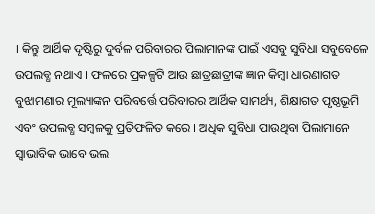। କିନ୍ତୁ ଆର୍ଥିକ ଦୃଷ୍ଟିରୁ ଦୁର୍ବଳ ପରିବାରର ପିଲାମାନଙ୍କ ପାଇଁ ଏସବୁ ସୁବିଧା ସବୁବେଳେ ଉପଲବ୍ଧ ନଥାଏ । ଫଳରେ ପ୍ରକଳ୍ପଟି ଆଉ ଛାତ୍ରଛାତ୍ରୀଙ୍କ ଜ୍ଞାନ କିମ୍ବା ଧାରଣାଗତ ବୁଝାମଣାର ମୂଲ୍ୟାଙ୍କନ ପରିବର୍ତ୍ତେ ପରିବାରର ଆର୍ଥିକ ସାମର୍ଥ୍ୟ, ଶିକ୍ଷାଗତ ପୃଷ୍ଠଭୂମି ଏବଂ ଉପଲବ୍ଧ ସମ୍ବଳକୁ ପ୍ରତିଫଳିତ କରେ । ଅଧିକ ସୁବିଧା ପାଉଥିବା ପିଲାମାନେ ସ୍ୱାଭାବିକ ଭାବେ ଭଲ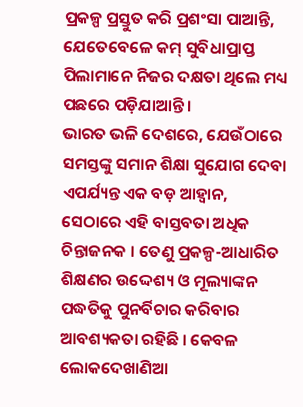ପ୍ରକଳ୍ପ ପ୍ରସ୍ତୁତ କରି ପ୍ରଶଂସା ପାଆନ୍ତି, ଯେତେବେଳେ କମ୍ ସୁବିଧାପ୍ରାପ୍ତ ପିଲାମାନେ ନିଜର ଦକ୍ଷତା ଥିଲେ ମଧ୍ୟ ପଛରେ ପଡ଼ିଯାଆନ୍ତି ।
ଭାରତ ଭଳି ଦେଶରେ, ଯେଉଁଠାରେ ସମସ୍ତଙ୍କୁ ସମାନ ଶିକ୍ଷା ସୁଯୋଗ ଦେବା ଏପର୍ଯ୍ୟନ୍ତ ଏକ ବଡ଼ ଆହ୍ୱାନ, ସେଠାରେ ଏହି ବାସ୍ତବତା ଅଧିକ ଚିନ୍ତାଜନକ । ତେଣୁ ପ୍ରକଳ୍ପ-ଆଧାରିତ ଶିକ୍ଷଣର ଉଦ୍ଦେଶ୍ୟ ଓ ମୂଲ୍ୟାଙ୍କନ ପଦ୍ଧତିକୁ ପୁନର୍ବିଚାର କରିବାର ଆବଶ୍ୟକତା ରହିଛି । କେବଳ ଲୋକଦେଖାଣିଆ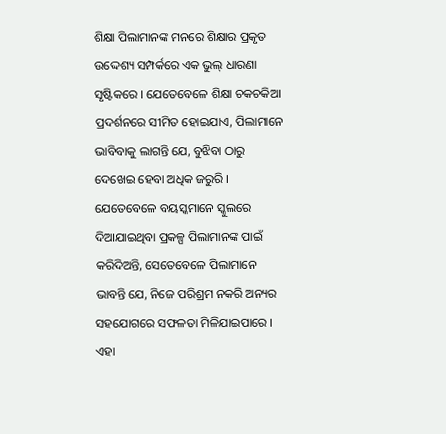ଶିକ୍ଷା ପିଲାମାନଙ୍କ ମନରେ ଶିକ୍ଷାର ପ୍ରକୃତ ଉଦ୍ଦେଶ୍ୟ ସମ୍ପର୍କରେ ଏକ ଭୁଲ୍ ଧାରଣା ସୃଷ୍ଟିକରେ । ଯେତେବେଳେ ଶିକ୍ଷା ଚକଚକିଆ ପ୍ରଦର୍ଶନରେ ସୀମିତ ହୋଇଯାଏ, ପିଲାମାନେ ଭାବିବାକୁ ଲାଗନ୍ତି ଯେ, ବୁଝିବା ଠାରୁ ଦେଖେଇ ହେବା ଅଧିକ ଜରୁରି । ଯେତେବେଳେ ବୟସ୍କମାନେ ସ୍କୁଲରେ ଦିଆଯାଇଥିବା ପ୍ରକଳ୍ପ ପିଲାମାନଙ୍କ ପାଇଁ କରିଦିଅନ୍ତି, ସେତେବେଳେ ପିଲାମାନେ ଭାବନ୍ତି ଯେ, ନିଜେ ପରିଶ୍ରମ ନକରି ଅନ୍ୟର ସହଯୋଗରେ ସଫଳତା ମିଳିଯାଇପାରେ । ଏହା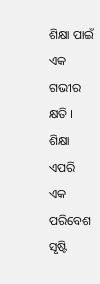ଶିକ୍ଷା ପାଇଁ ଏକ ଗଭୀର କ୍ଷତି । ଶିକ୍ଷା ଏପରି ଏକ ପରିବେଶ ସୃଷ୍ଟି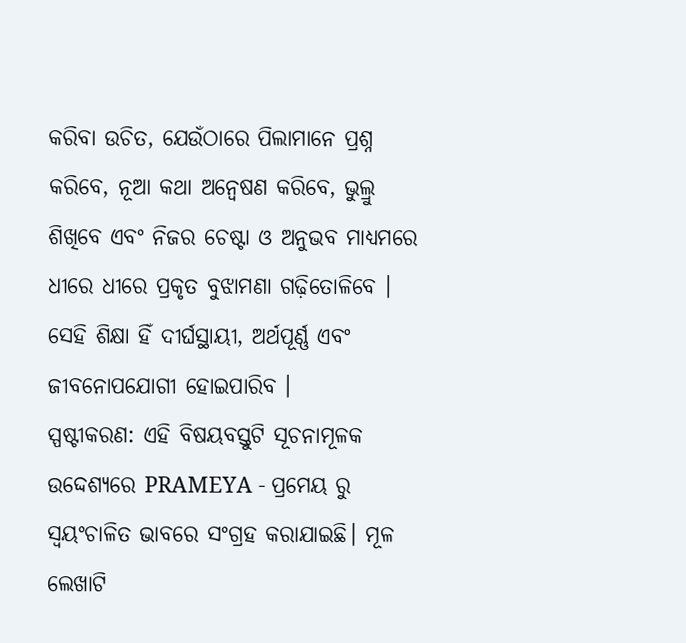କରିବା ଉଚିତ, ଯେଉଁଠାରେ ପିଲାମାନେ ପ୍ରଶ୍ନ କରିବେ, ନୂଆ କଥା ଅନ୍ୱେଷଣ କରିବେ, ଭୁଲ୍ରୁ ଶିଖିବେ ଏବଂ ନିଜର ଚେଷ୍ଟା ଓ ଅନୁଭବ ମାଧ୍ୟମରେ ଧୀରେ ଧୀରେ ପ୍ରକୃତ ବୁଝାମଣା ଗଢ଼ିତୋଳିବେ । ସେହି ଶିକ୍ଷା ହିଁ ଦୀର୍ଘସ୍ଥାୟୀ, ଅର୍ଥପୂର୍ଣ୍ଣ ଏବଂ ଜୀବନୋପଯୋଗୀ ହୋଇପାରିବ ।
ସ୍ପଷ୍ଟୀକରଣ: ଏହି ବିଷୟବସ୍ତୁଟି ସୂଚନାମୂଳକ ଉଦ୍ଦେଶ୍ୟରେ PRAMEYA - ପ୍ରମେୟ ରୁ ସ୍ୱୟଂଚାଳିତ ଭାବରେ ସଂଗ୍ରହ କରାଯାଇଛି। ମୂଳ ଲେଖାଟି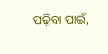ପଢ଼ିବା ପାଇଁ,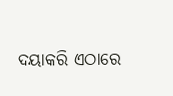ଦୟାକରି ଏଠାରେ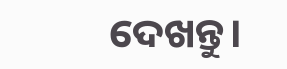ଦେଖନ୍ତୁ।